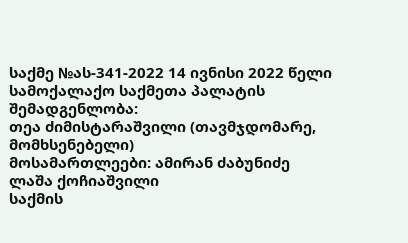საქმე №ას-341-2022 14 ივნისი 2022 წელი
სამოქალაქო საქმეთა პალატის
შემადგენლობა:
თეა ძიმისტარაშვილი (თავმჯდომარე, მომხსენებელი)
მოსამართლეები: ამირან ძაბუნიძე
ლაშა ქოჩიაშვილი
საქმის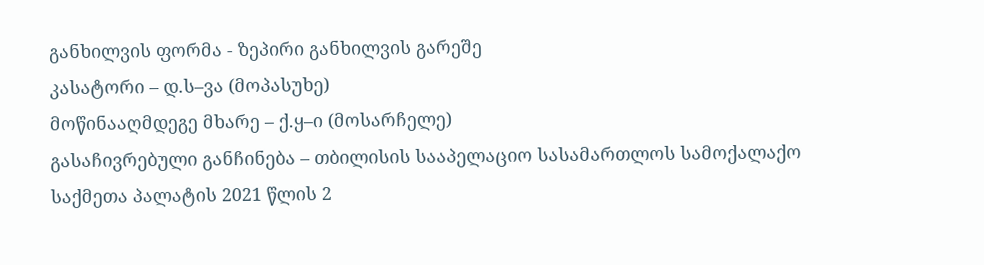განხილვის ფორმა - ზეპირი განხილვის გარეშე
კასატორი – დ.ს–ვა (მოპასუხე)
მოწინააღმდეგე მხარე – ქ.ყ–ი (მოსარჩელე)
გასაჩივრებული განჩინება – თბილისის სააპელაციო სასამართლოს სამოქალაქო საქმეთა პალატის 2021 წლის 2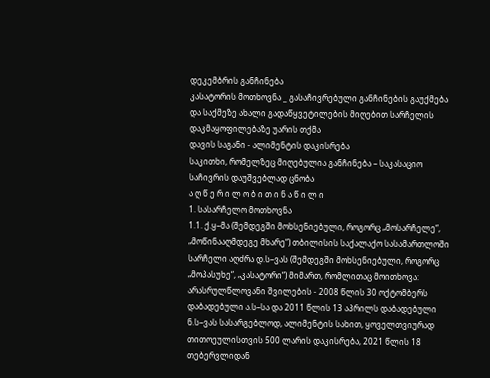დეკემბრის განჩინება
კასატორის მოთხოვნა _ გასაჩივრებული განჩინების გაუქმება და საქმეზე ახალი გადაწყვეტილების მიღებით სარჩელის დაკმაყოფილებაზე უარის თქმა
დავის საგანი - ალიმენტის დაკისრება
საკითხი, რომელზეც მიღებულია განჩინება – საკასაციო საჩივრის დაუშვებლად ცნობა
ა ღ წ ე რ ი ლ ო ბ ი თ ი ნ ა წ ი ლ ი
1. სასარჩელო მოთხოვნა
1.1. ქ.ყ–მა (შემდეგში მოხსენიებული, როგორც „მოსარჩელე“, „მოწინააღმდეგე მხარე“) თბილისის საქალაქო სასამართლოში სარჩელი აღძრა დ.ს–ვას (შემდეგში მოხსენიებული, როგორც „მოპასუხე“, „კასატორი“) მიმართ, რომლითაც მოითხოვა: არასრულწლოვანი შვილების - 2008 წლის 30 ოქტომბერს დაბადებული ა.ს–სა და 2011 წლის 13 აპრილს დაბადებული ნ.ს–ვას სასარგებლოდ, ალიმენტის სახით, ყოველთვიურად თითოეულისთვის 500 ლარის დაკისრება, 2021 წლის 18 თებერვლიდან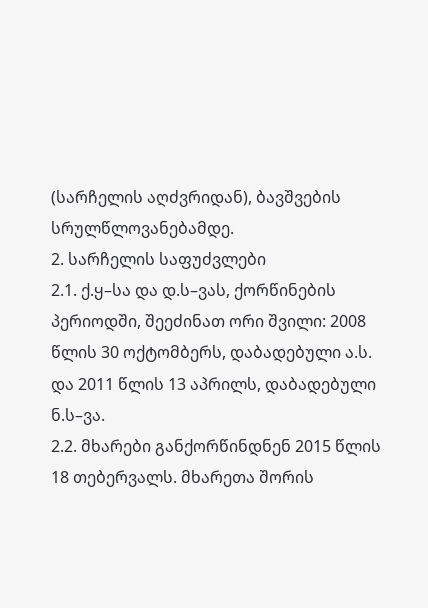(სარჩელის აღძვრიდან), ბავშვების სრულწლოვანებამდე.
2. სარჩელის საფუძვლები
2.1. ქ.ყ–სა და დ.ს–ვას, ქორწინების პერიოდში, შეეძინათ ორი შვილი: 2008 წლის 30 ოქტომბერს, დაბადებული ა.ს. და 2011 წლის 13 აპრილს, დაბადებული ნ.ს–ვა.
2.2. მხარები განქორწინდნენ 2015 წლის 18 თებერვალს. მხარეთა შორის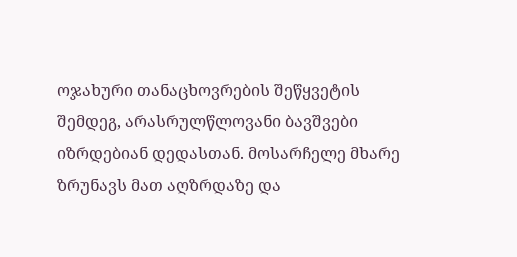ოჯახური თანაცხოვრების შეწყვეტის შემდეგ, არასრულწლოვანი ბავშვები იზრდებიან დედასთან. მოსარჩელე მხარე ზრუნავს მათ აღზრდაზე და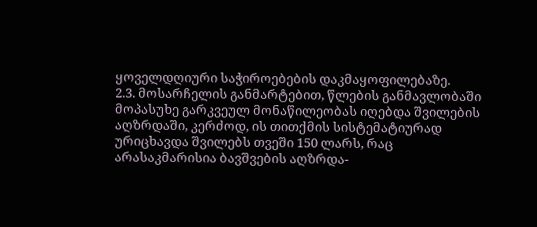ყოველდღიური საჭიროებების დაკმაყოფილებაზე.
2.3. მოსარჩელის განმარტებით, წლების განმავლობაში მოპასუხე გარკვეულ მონაწილეობას იღებდა შვილების აღზრდაში, კერძოდ, ის თითქმის სისტემატიურად ურიცხავდა შვილებს თვეში 150 ლარს, რაც არასაკმარისია ბავშვების აღზრდა-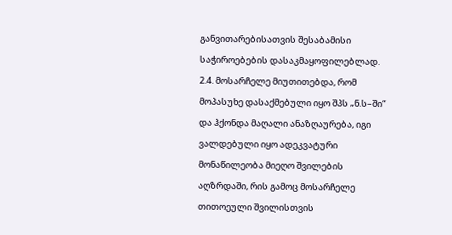განვითარებისათვის შესაბამისი საჭიროებების დასაკმაყოფილებლად.
2.4. მოსარჩელე მიუთითებდა, რომ მოპასუხე დასაქმებული იყო შპს „ნ.ს–ში“ და ჰქონდა მაღალი ანაზღაურება, იგი ვალდებული იყო ადეკვატური მონაწილეობა მიეღო შვილების აღზრდაში, რის გამოც მოსარჩელე თითოეული შვილისთვის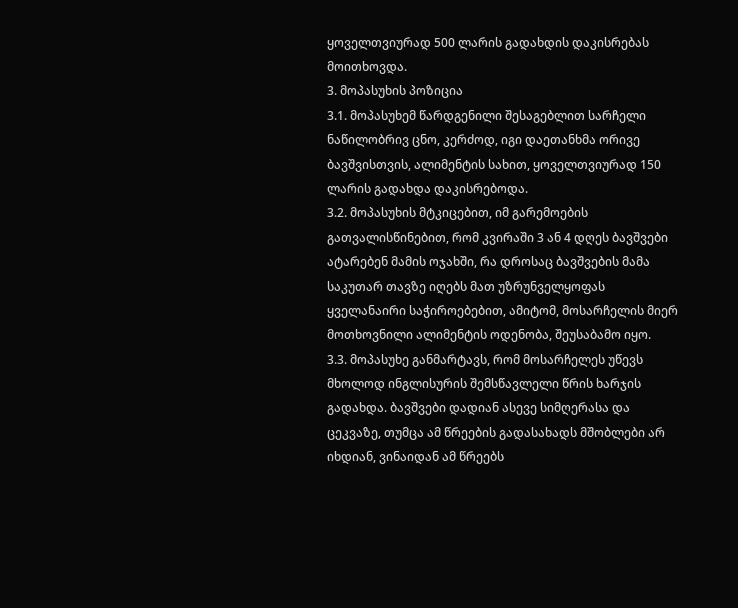ყოველთვიურად 500 ლარის გადახდის დაკისრებას მოითხოვდა.
3. მოპასუხის პოზიცია
3.1. მოპასუხემ წარდგენილი შესაგებლით სარჩელი ნაწილობრივ ცნო, კერძოდ, იგი დაეთანხმა ორივე ბავშვისთვის, ალიმენტის სახით, ყოველთვიურად 150 ლარის გადახდა დაკისრებოდა.
3.2. მოპასუხის მტკიცებით, იმ გარემოების გათვალისწინებით, რომ კვირაში 3 ან 4 დღეს ბავშვები ატარებენ მამის ოჯახში, რა დროსაც ბავშვების მამა საკუთარ თავზე იღებს მათ უზრუნველყოფას ყველანაირი საჭიროებებით, ამიტომ, მოსარჩელის მიერ მოთხოვნილი ალიმენტის ოდენობა, შეუსაბამო იყო.
3.3. მოპასუხე განმარტავს, რომ მოსარჩელეს უწევს მხოლოდ ინგლისურის შემსწავლელი წრის ხარჯის გადახდა. ბავშვები დადიან ასევე სიმღერასა და ცეკვაზე, თუმცა ამ წრეების გადასახადს მშობლები არ იხდიან, ვინაიდან ამ წრეებს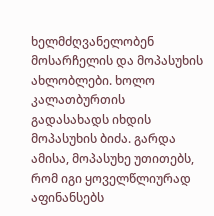ხელმძღვანელობენ მოსარჩელის და მოპასუხის ახლობლები. ხოლო კალათბურთის გადასახადს იხდის მოპასუხის ბიძა. გარდა ამისა, მოპასუხე უთითებს, რომ იგი ყოველწლიურად აფინანსებს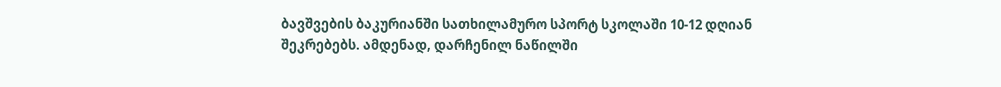ბავშვების ბაკურიანში სათხილამურო სპორტ სკოლაში 10-12 დღიან შეკრებებს. ამდენად, დარჩენილ ნაწილში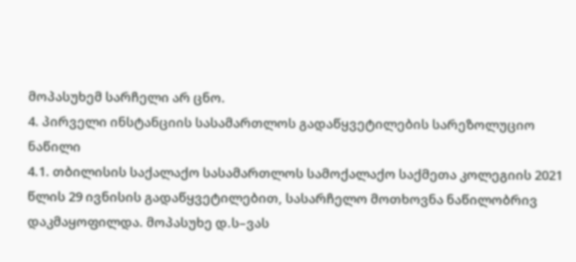მოპასუხემ სარჩელი არ ცნო.
4. პირველი ინსტანციის სასამართლოს გადაწყვეტილების სარეზოლუციო ნაწილი
4.1. თბილისის საქალაქო სასამართლოს სამოქალაქო საქმეთა კოლეგიის 2021 წლის 29 ივნისის გადაწყვეტილებით, სასარჩელო მოთხოვნა ნაწილობრივ დაკმაყოფილდა. მოპასუხე დ.ს–ვას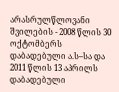არასრულწლოვანი შვილების - 2008 წლის 30 ოქტომბერს დაბადებული ა.ს–სა და 2011 წლის 13 აპრილს დაბადებული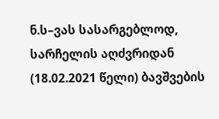ნ.ს–ვას სასარგებლოდ, სარჩელის აღძვრიდან (18.02.2021 წელი) ბავშვების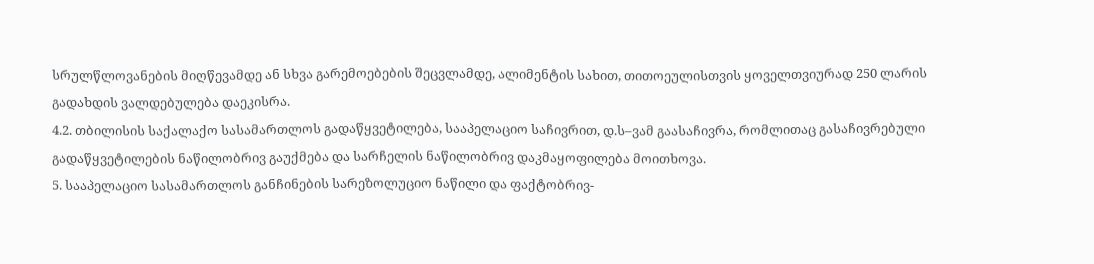სრულწლოვანების მიღწევამდე ან სხვა გარემოებების შეცვლამდე, ალიმენტის სახით, თითოეულისთვის ყოველთვიურად 250 ლარის გადახდის ვალდებულება დაეკისრა.
4.2. თბილისის საქალაქო სასამართლოს გადაწყვეტილება, სააპელაციო საჩივრით, დ.ს–ვამ გაასაჩივრა, რომლითაც გასაჩივრებული გადაწყვეტილების ნაწილობრივ გაუქმება და სარჩელის ნაწილობრივ დაკმაყოფილება მოითხოვა.
5. სააპელაციო სასამართლოს განჩინების სარეზოლუციო ნაწილი და ფაქტობრივ-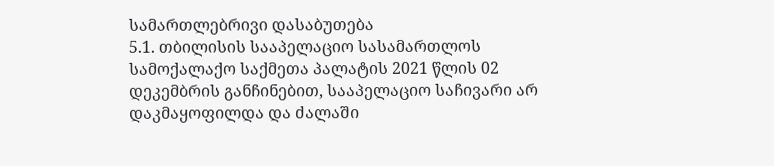სამართლებრივი დასაბუთება
5.1. თბილისის სააპელაციო სასამართლოს სამოქალაქო საქმეთა პალატის 2021 წლის 02 დეკემბრის განჩინებით, სააპელაციო საჩივარი არ დაკმაყოფილდა და ძალაში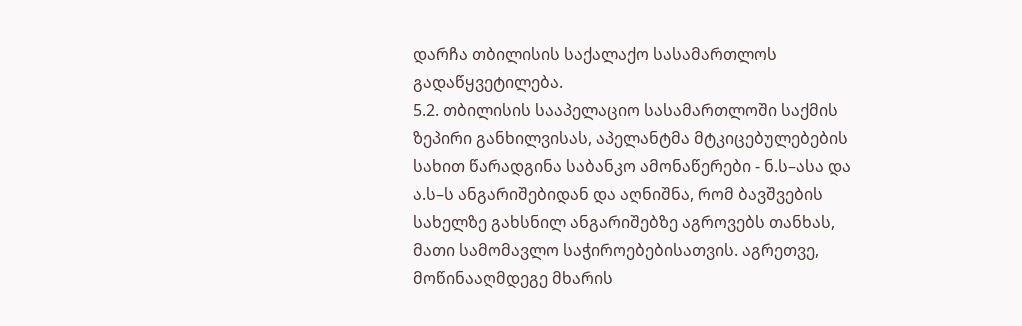დარჩა თბილისის საქალაქო სასამართლოს გადაწყვეტილება.
5.2. თბილისის სააპელაციო სასამართლოში საქმის ზეპირი განხილვისას, აპელანტმა მტკიცებულებების სახით წარადგინა საბანკო ამონაწერები - ნ.ს–ასა და ა.ს–ს ანგარიშებიდან და აღნიშნა, რომ ბავშვების სახელზე გახსნილ ანგარიშებზე აგროვებს თანხას, მათი სამომავლო საჭიროებებისათვის. აგრეთვე, მოწინააღმდეგე მხარის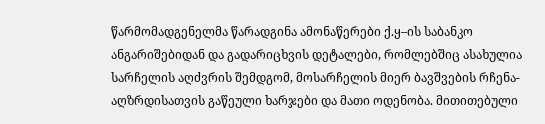წარმომადგენელმა წარადგინა ამონაწერები ქ.ყ–ის საბანკო ანგარიშებიდან და გადარიცხვის დეტალები, რომლებშიც ასახულია სარჩელის აღძვრის შემდგომ, მოსარჩელის მიერ ბავშვების რჩენა-აღზრდისათვის გაწეული ხარჯები და მათი ოდენობა. მითითებული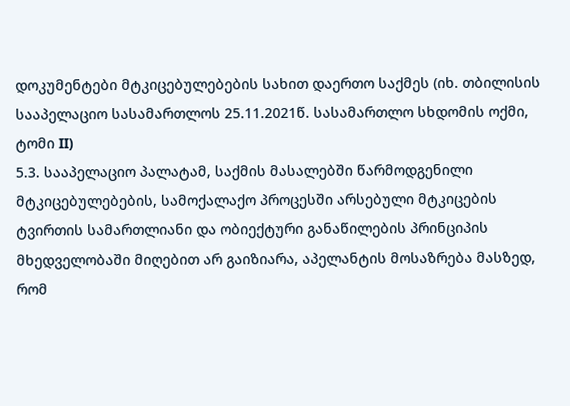დოკუმენტები მტკიცებულებების სახით დაერთო საქმეს (იხ. თბილისის სააპელაციო სასამართლოს 25.11.2021წ. სასამართლო სხდომის ოქმი, ტომი II)
5.3. სააპელაციო პალატამ, საქმის მასალებში წარმოდგენილი მტკიცებულებების, სამოქალაქო პროცესში არსებული მტკიცების ტვირთის სამართლიანი და ობიექტური განაწილების პრინციპის მხედველობაში მიღებით არ გაიზიარა, აპელანტის მოსაზრება მასზედ, რომ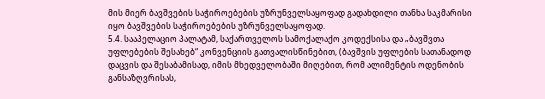მის მიერ ბავშვების საჭიროებების უზრუნველსაყოფად გადახდილი თანხა საკმარისი იყო ბავშვების საჭიროებების უზრუნველსაყოფად.
5.4. სააპელაციო პალატამ, საქართველოს სამოქალაქო კოდექსისა და „ბავშვთა უფლებების შესახებ“ კონვენციის გათვალისწინებით, (ბავშვის უფლების სათანადოდ დაცვის და შესაბამისად, იმის მხედველობაში მიღებით, რომ ალიმენტის ოდენობის განსაზღვრისას,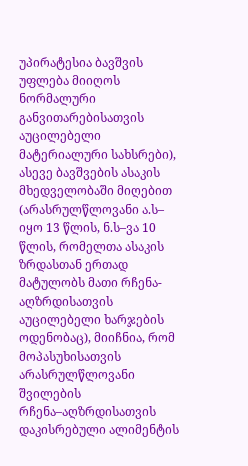უპირატესია ბავშვის უფლება მიიღოს ნორმალური განვითარებისათვის აუცილებელი მატერიალური სახსრები), ასევე ბავშვების ასაკის მხედველობაში მიღებით (არასრულწლოვანი ა.ს– იყო 13 წლის, ნ.ს–ვა 10 წლის, რომელთა ასაკის ზრდასთან ერთად მატულობს მათი რჩენა-აღზრდისათვის აუცილებელი ხარჯების ოდენობაც), მიიჩნია, რომ მოპასუხისათვის არასრულწლოვანი შვილების რჩენა–აღზრდისათვის დაკისრებული ალიმენტის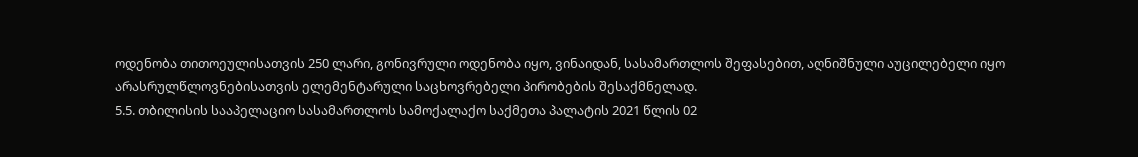ოდენობა თითოეულისათვის 250 ლარი, გონივრული ოდენობა იყო, ვინაიდან, სასამართლოს შეფასებით, აღნიშნული აუცილებელი იყო არასრულწლოვნებისათვის ელემენტარული საცხოვრებელი პირობების შესაქმნელად.
5.5. თბილისის სააპელაციო სასამართლოს სამოქალაქო საქმეთა პალატის 2021 წლის 02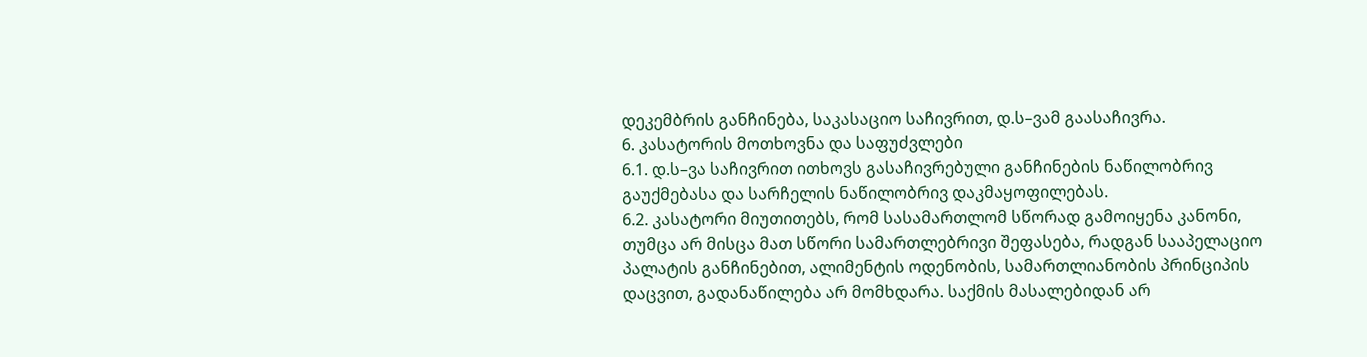დეკემბრის განჩინება, საკასაციო საჩივრით, დ.ს–ვამ გაასაჩივრა.
6. კასატორის მოთხოვნა და საფუძვლები
6.1. დ.ს–ვა საჩივრით ითხოვს გასაჩივრებული განჩინების ნაწილობრივ გაუქმებასა და სარჩელის ნაწილობრივ დაკმაყოფილებას.
6.2. კასატორი მიუთითებს, რომ სასამართლომ სწორად გამოიყენა კანონი, თუმცა არ მისცა მათ სწორი სამართლებრივი შეფასება, რადგან სააპელაციო პალატის განჩინებით, ალიმენტის ოდენობის, სამართლიანობის პრინციპის დაცვით, გადანაწილება არ მომხდარა. საქმის მასალებიდან არ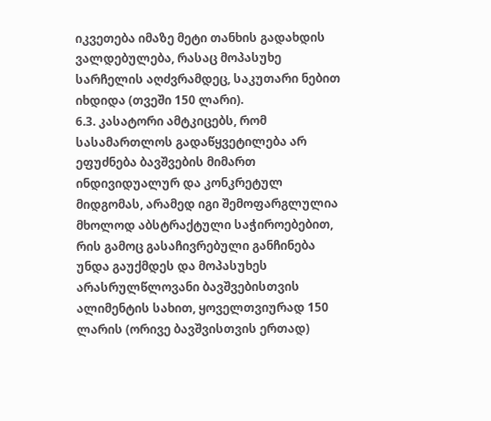იკვეთება იმაზე მეტი თანხის გადახდის ვალდებულება, რასაც მოპასუხე სარჩელის აღძვრამდეც, საკუთარი ნებით იხდიდა (თვეში 150 ლარი).
6.3. კასატორი ამტკიცებს, რომ სასამართლოს გადაწყვეტილება არ ეფუძნება ბავშვების მიმართ ინდივიდუალურ და კონკრეტულ მიდგომას, არამედ იგი შემოფარგლულია მხოლოდ აბსტრაქტული საჭიროებებით, რის გამოც გასაჩივრებული განჩინება უნდა გაუქმდეს და მოპასუხეს არასრულწლოვანი ბავშვებისთვის ალიმენტის სახით, ყოველთვიურად 150 ლარის (ორივე ბავშვისთვის ერთად)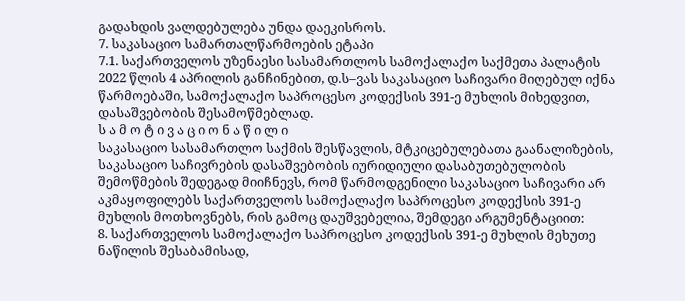გადახდის ვალდებულება უნდა დაეკისროს.
7. საკასაციო სამართალწარმოების ეტაპი
7.1. საქართველოს უზენაესი სასამართლოს სამოქალაქო საქმეთა პალატის 2022 წლის 4 აპრილის განჩინებით, დ.ს–ვას საკასაციო საჩივარი მიღებულ იქნა წარმოებაში, სამოქალაქო საპროცესო კოდექსის 391-ე მუხლის მიხედვით, დასაშვებობის შესამოწმებლად.
ს ა მ ო ტ ი ვ ა ც ი ო ნ ა წ ი ლ ი
საკასაციო სასამართლო საქმის შესწავლის, მტკიცებულებათა გაანალიზების, საკასაციო საჩივრების დასაშვებობის იურიდიული დასაბუთებულობის შემოწმების შედეგად მიიჩნევს, რომ წარმოდგენილი საკასაციო საჩივარი არ აკმაყოფილებს საქართველოს სამოქალაქო საპროცესო კოდექსის 391-ე მუხლის მოთხოვნებს, რის გამოც დაუშვებელია, შემდეგი არგუმენტაციით:
8. საქართველოს სამოქალაქო საპროცესო კოდექსის 391-ე მუხლის მეხუთე ნაწილის შესაბამისად,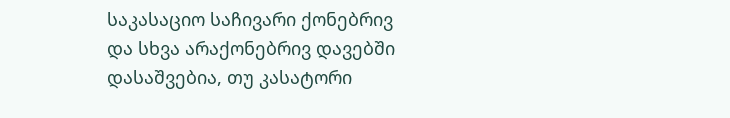საკასაციო საჩივარი ქონებრივ და სხვა არაქონებრივ დავებში დასაშვებია, თუ კასატორი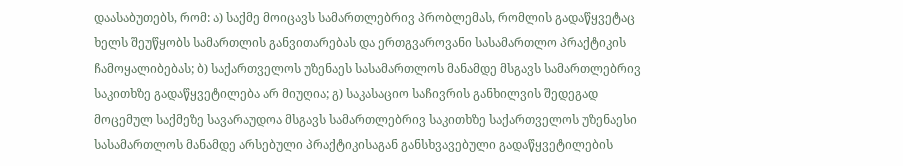დაასაბუთებს, რომ: ა) საქმე მოიცავს სამართლებრივ პრობლემას, რომლის გადაწყვეტაც ხელს შეუწყობს სამართლის განვითარებას და ერთგვაროვანი სასამართლო პრაქტიკის ჩამოყალიბებას; ბ) საქართველოს უზენაეს სასამართლოს მანამდე მსგავს სამართლებრივ საკითხზე გადაწყვეტილება არ მიუღია; გ) საკასაციო საჩივრის განხილვის შედეგად მოცემულ საქმეზე სავარაუდოა მსგავს სამართლებრივ საკითხზე საქართველოს უზენაესი სასამართლოს მანამდე არსებული პრაქტიკისაგან განსხვავებული გადაწყვეტილების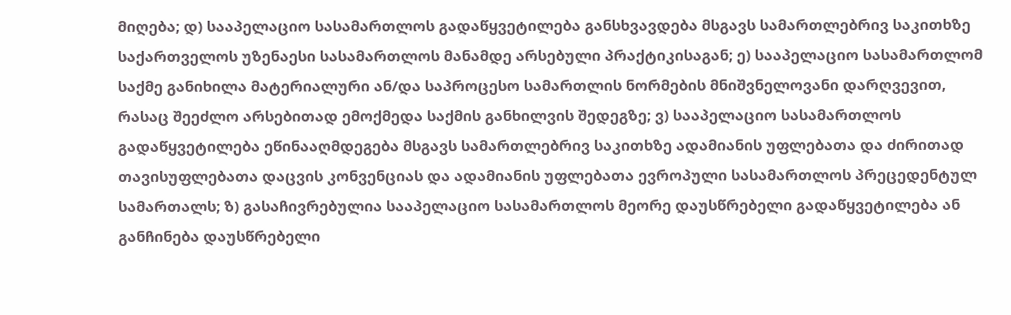მიღება; დ) სააპელაციო სასამართლოს გადაწყვეტილება განსხვავდება მსგავს სამართლებრივ საკითხზე საქართველოს უზენაესი სასამართლოს მანამდე არსებული პრაქტიკისაგან; ე) სააპელაციო სასამართლომ საქმე განიხილა მატერიალური ან/და საპროცესო სამართლის ნორმების მნიშვნელოვანი დარღვევით, რასაც შეეძლო არსებითად ემოქმედა საქმის განხილვის შედეგზე; ვ) სააპელაციო სასამართლოს გადაწყვეტილება ეწინააღმდეგება მსგავს სამართლებრივ საკითხზე ადამიანის უფლებათა და ძირითად თავისუფლებათა დაცვის კონვენციას და ადამიანის უფლებათა ევროპული სასამართლოს პრეცედენტულ სამართალს; ზ) გასაჩივრებულია სააპელაციო სასამართლოს მეორე დაუსწრებელი გადაწყვეტილება ან განჩინება დაუსწრებელი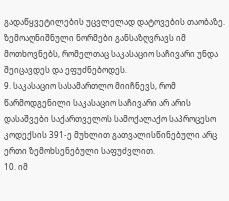გადაწყვეტილების უცვლელად დატოვების თაობაზე. ზემოაღნიშნული ნორმები განსაზღვრავს იმ მოთხოვნებს, რომელთაც საკასაციო საჩივარი უნდა შეიცავდეს და ეფუძნებოდეს.
9. საკასაციო სასამართლო მიიჩნევს, რომ წარმოდგენილი საკასაციო საჩივარი არ არის დასაშვები საქართველოს სამოქალაქო საპროცესო კოდექსის 391-ე მუხლით გათვალისწინებული არც ერთი ზემოხსენებული საფუძვლით.
10. იმ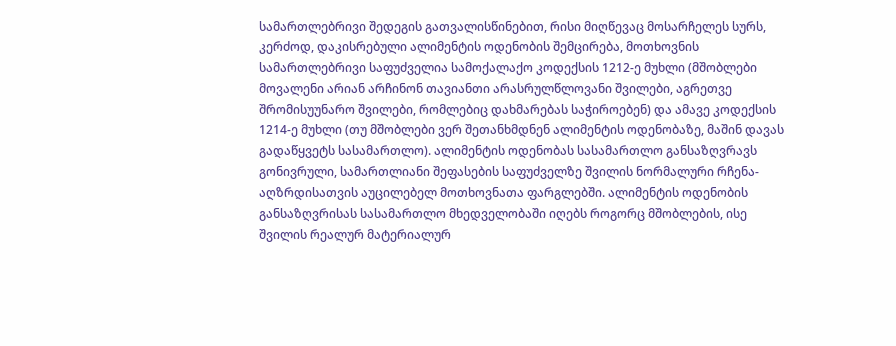სამართლებრივი შედეგის გათვალისწინებით, რისი მიღწევაც მოსარჩელეს სურს, კერძოდ, დაკისრებული ალიმენტის ოდენობის შემცირება, მოთხოვნის სამართლებრივი საფუძველია სამოქალაქო კოდექსის 1212-ე მუხლი (მშობლები მოვალენი არიან არჩინონ თავიანთი არასრულწლოვანი შვილები, აგრეთვე შრომისუუნარო შვილები, რომლებიც დახმარებას საჭიროებენ) და ამავე კოდექსის 1214-ე მუხლი (თუ მშობლები ვერ შეთანხმდნენ ალიმენტის ოდენობაზე, მაშინ დავას გადაწყვეტს სასამართლო). ალიმენტის ოდენობას სასამართლო განსაზღვრავს გონივრული, სამართლიანი შეფასების საფუძველზე შვილის ნორმალური რჩენა-აღზრდისათვის აუცილებელ მოთხოვნათა ფარგლებში. ალიმენტის ოდენობის განსაზღვრისას სასამართლო მხედველობაში იღებს როგორც მშობლების, ისე შვილის რეალურ მატერიალურ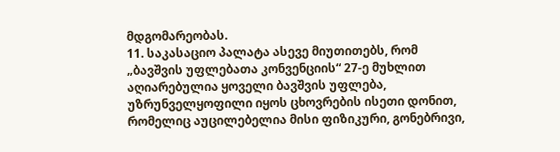მდგომარეობას.
11. საკასაციო პალატა ასევე მიუთითებს, რომ „ბავშვის უფლებათა კონვენციის“ 27-ე მუხლით აღიარებულია ყოველი ბავშვის უფლება, უზრუნველყოფილი იყოს ცხოვრების ისეთი დონით, რომელიც აუცილებელია მისი ფიზიკური, გონებრივი,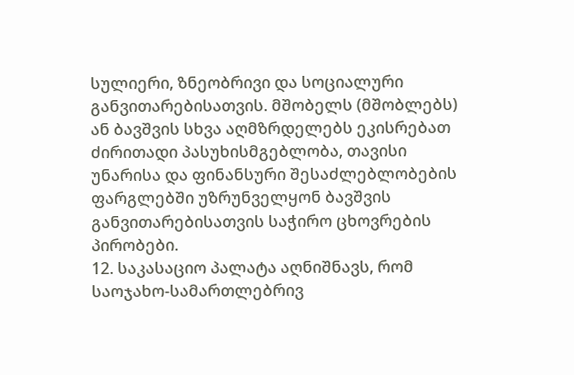სულიერი, ზნეობრივი და სოციალური განვითარებისათვის. მშობელს (მშობლებს) ან ბავშვის სხვა აღმზრდელებს ეკისრებათ ძირითადი პასუხისმგებლობა, თავისი უნარისა და ფინანსური შესაძლებლობების ფარგლებში უზრუნველყონ ბავშვის განვითარებისათვის საჭირო ცხოვრების პირობები.
12. საკასაციო პალატა აღნიშნავს, რომ საოჯახო-სამართლებრივ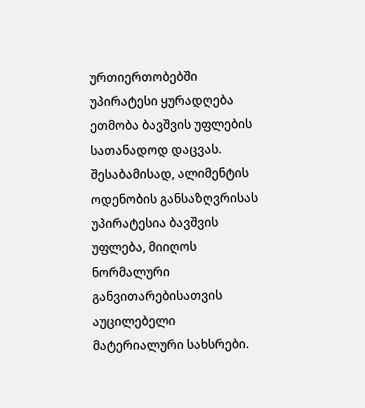ურთიერთობებში უპირატესი ყურადღება ეთმობა ბავშვის უფლების სათანადოდ დაცვას. შესაბამისად, ალიმენტის ოდენობის განსაზღვრისას უპირატესია ბავშვის უფლება, მიიღოს ნორმალური განვითარებისათვის აუცილებელი მატერიალური სახსრები.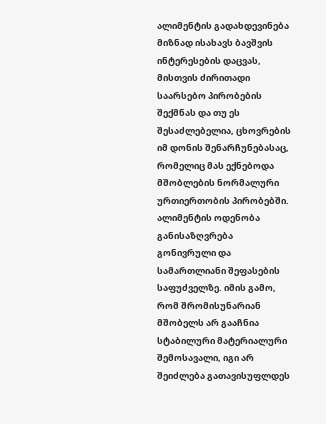ალიმენტის გადახდევინება მიზნად ისახავს ბავშვის ინტერესების დაცვას, მისთვის ძირითადი საარსებო პირობების შექმნას და თუ ეს შესაძლებელია, ცხოვრების იმ დონის შენარჩუნებასაც, რომელიც მას ექნებოდა მშობლების ნორმალური ურთიერთობის პირობებში. ალიმენტის ოდენობა განისაზღვრება გონივრული და სამართლიანი შეფასების საფუძველზე. იმის გამო, რომ შრომისუნარიან მშობელს არ გააჩნია სტაბილური მატერიალური შემოსავალი, იგი არ შეიძლება გათავისუფლდეს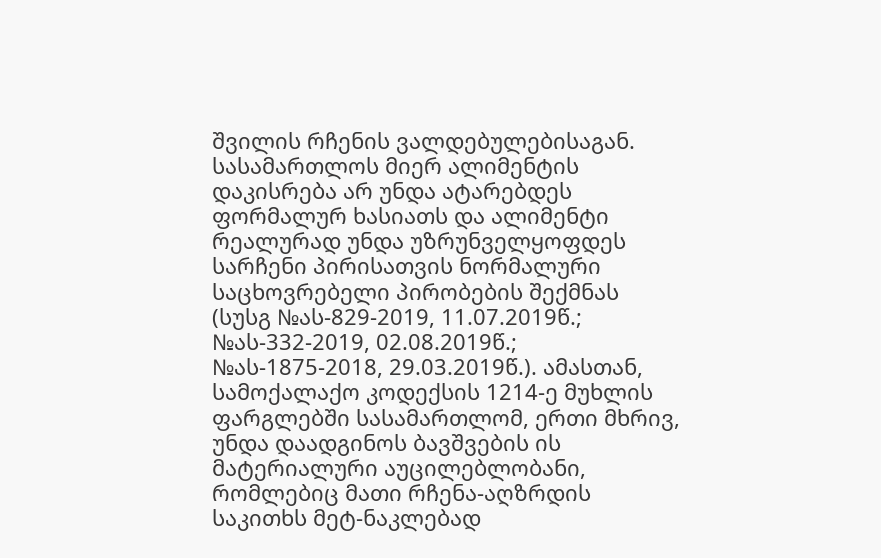შვილის რჩენის ვალდებულებისაგან. სასამართლოს მიერ ალიმენტის დაკისრება არ უნდა ატარებდეს ფორმალურ ხასიათს და ალიმენტი რეალურად უნდა უზრუნველყოფდეს სარჩენი პირისათვის ნორმალური საცხოვრებელი პირობების შექმნას (სუსგ №ას-829-2019, 11.07.2019წ.; №ას-332-2019, 02.08.2019წ.; №ას-1875-2018, 29.03.2019წ.). ამასთან, სამოქალაქო კოდექსის 1214-ე მუხლის ფარგლებში სასამართლომ, ერთი მხრივ, უნდა დაადგინოს ბავშვების ის მატერიალური აუცილებლობანი, რომლებიც მათი რჩენა-აღზრდის საკითხს მეტ-ნაკლებად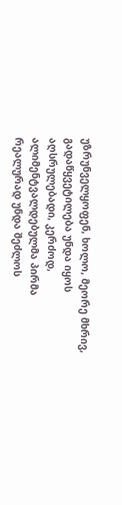უზრუნველყოფენ, ხოლო, მეორე მხრივ, გადაწყვეტილება უნდა იყოს აღსრულებადი, კერძოდ, ალიმენტვალდებულმა პირმა რეალურად უნდა შეძლოს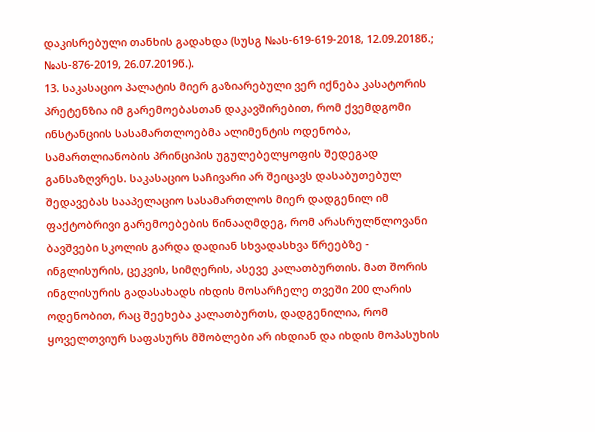დაკისრებული თანხის გადახდა (სუსგ №ას-619-619-2018, 12.09.2018წ.; №ას-876-2019, 26.07.2019წ.).
13. საკასაციო პალატის მიერ გაზიარებული ვერ იქნება კასატორის პრეტენზია იმ გარემოებასთან დაკავშირებით, რომ ქვემდგომი ინსტანციის სასამართლოებმა ალიმენტის ოდენობა, სამართლიანობის პრინციპის უგულებელყოფის შედეგად განსაზღვრეს. საკასაციო საჩივარი არ შეიცავს დასაბუთებულ შედავებას სააპელაციო სასამართლოს მიერ დადგენილ იმ ფაქტობრივი გარემოებების წინააღმდეგ, რომ არასრულწლოვანი ბავშვები სკოლის გარდა დადიან სხვადასხვა წრეებზე - ინგლისურის, ცეკვის, სიმღერის, ასევე კალათბურთის. მათ შორის ინგლისურის გადასახადს იხდის მოსარჩელე თვეში 200 ლარის ოდენობით, რაც შეეხება კალათბურთს, დადგენილია, რომ ყოველთვიურ საფასურს მშობლები არ იხდიან და იხდის მოპასუხის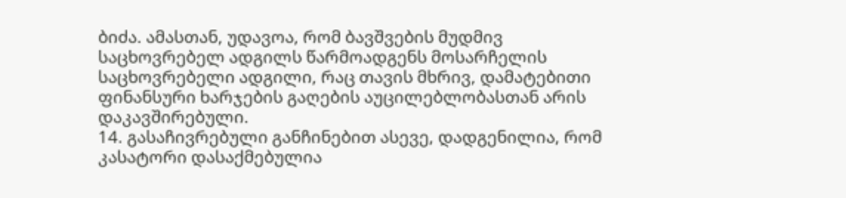ბიძა. ამასთან, უდავოა, რომ ბავშვების მუდმივ საცხოვრებელ ადგილს წარმოადგენს მოსარჩელის საცხოვრებელი ადგილი, რაც თავის მხრივ, დამატებითი ფინანსური ხარჯების გაღების აუცილებლობასთან არის დაკავშირებული.
14. გასაჩივრებული განჩინებით ასევე, დადგენილია, რომ კასატორი დასაქმებულია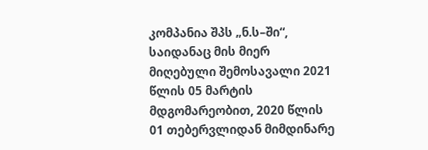კომპანია შპს „ნ.ს–ში“, საიდანაც მის მიერ მიღებული შემოსავალი 2021 წლის 05 მარტის მდგომარეობით, 2020 წლის 01 თებერვლიდან მიმდინარე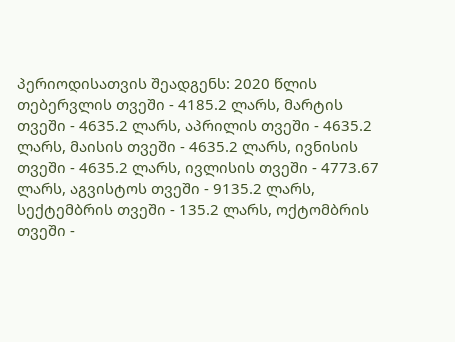პერიოდისათვის შეადგენს: 2020 წლის თებერვლის თვეში - 4185.2 ლარს, მარტის თვეში - 4635.2 ლარს, აპრილის თვეში - 4635.2 ლარს, მაისის თვეში - 4635.2 ლარს, ივნისის თვეში - 4635.2 ლარს, ივლისის თვეში - 4773.67 ლარს, აგვისტოს თვეში - 9135.2 ლარს, სექტემბრის თვეში - 135.2 ლარს, ოქტომბრის თვეში -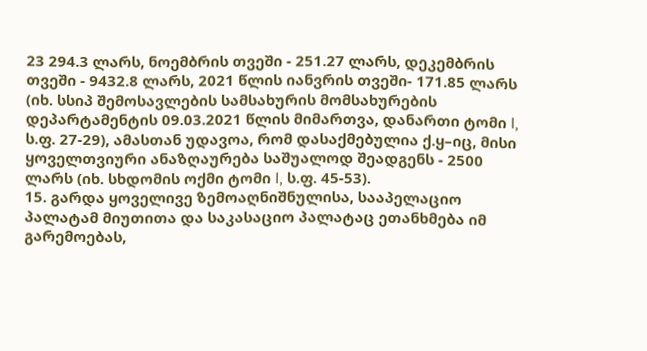23 294.3 ლარს, ნოემბრის თვეში - 251.27 ლარს, დეკემბრის თვეში - 9432.8 ლარს, 2021 წლის იანვრის თვეში- 171.85 ლარს (იხ. სსიპ შემოსავლების სამსახურის მომსახურების დეპარტამენტის 09.03.2021 წლის მიმართვა, დანართი ტომი I, ს.ფ. 27-29), ამასთან უდავოა, რომ დასაქმებულია ქ.ყ–იც, მისი ყოველთვიური ანაზღაურება საშუალოდ შეადგენს - 2500 ლარს (იხ. სხდომის ოქმი ტომი I, ს.ფ. 45-53).
15. გარდა ყოველივე ზემოაღნიშნულისა, სააპელაციო პალატამ მიუთითა და საკასაციო პალატაც ეთანხმება იმ გარემოებას,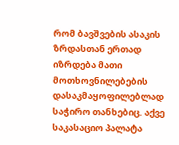რომ ბავშვების ასაკის ზრდასთან ერთად იზრდება მათი მოთხოვნილებების დასაკმაყოფილებლად საჭირო თანხებიც. აქვე საკასაციო პალატა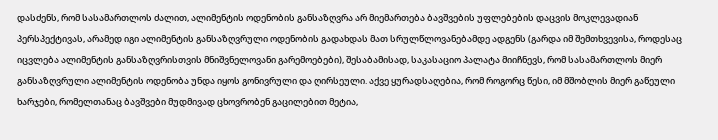დასძენს, რომ სასამართლოს ძალით, ალიმენტის ოდენობის განსაზღვრა არ მიემართება ბავშვების უფლებების დაცვის მოკლევადიან პერსპექტივას, არამედ იგი ალიმენტის განსაზღვრული ოდენობის გადახდას მათ სრულწლოვანებამდე ადგენს (გარდა იმ შემთხვევისა, როდესაც იცვლება ალიმენტის განსაზღვრისთვის მნიშვნელოვანი გარემოებები), შესაბამისად, საკასაციო პალატა მიიჩნევს, რომ სასამართლოს მიერ განსაზღვრული ალიმენტის ოდენობა უნდა იყოს გონივრული და ღირსეული. აქვე ყურადსაღებია, რომ როგორც წესი, იმ მშობლის მიერ გაწეული ხარჯები, რომელთანაც ბავშვები მუდმივად ცხოვრობენ გაცილებით მეტია,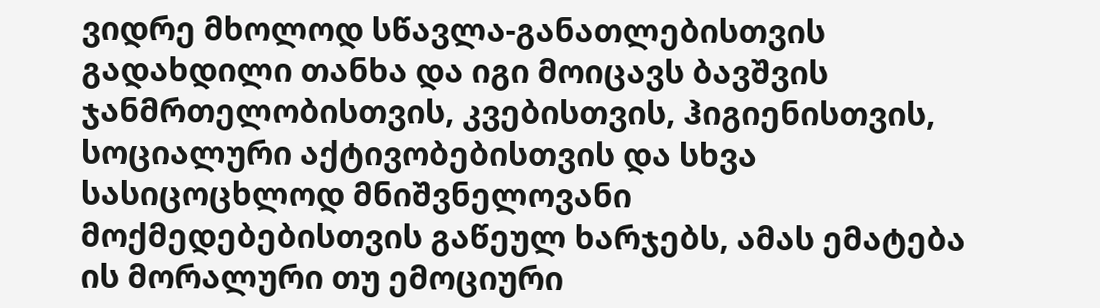ვიდრე მხოლოდ სწავლა-განათლებისთვის გადახდილი თანხა და იგი მოიცავს ბავშვის ჯანმრთელობისთვის, კვებისთვის, ჰიგიენისთვის, სოციალური აქტივობებისთვის და სხვა სასიცოცხლოდ მნიშვნელოვანი მოქმედებებისთვის გაწეულ ხარჯებს, ამას ემატება ის მორალური თუ ემოციური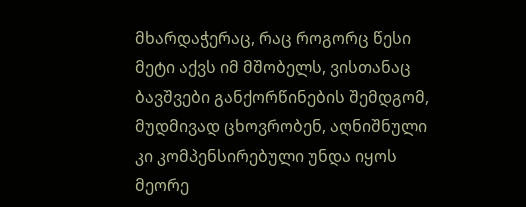მხარდაჭერაც, რაც როგორც წესი მეტი აქვს იმ მშობელს, ვისთანაც ბავშვები განქორწინების შემდგომ, მუდმივად ცხოვრობენ, აღნიშნული კი კომპენსირებული უნდა იყოს მეორე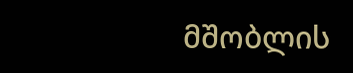მშობლის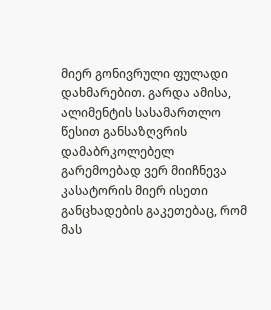მიერ გონივრული ფულადი დახმარებით. გარდა ამისა, ალიმენტის სასამართლო წესით განსაზღვრის დამაბრკოლებელ გარემოებად ვერ მიიჩნევა კასატორის მიერ ისეთი განცხადების გაკეთებაც, რომ მას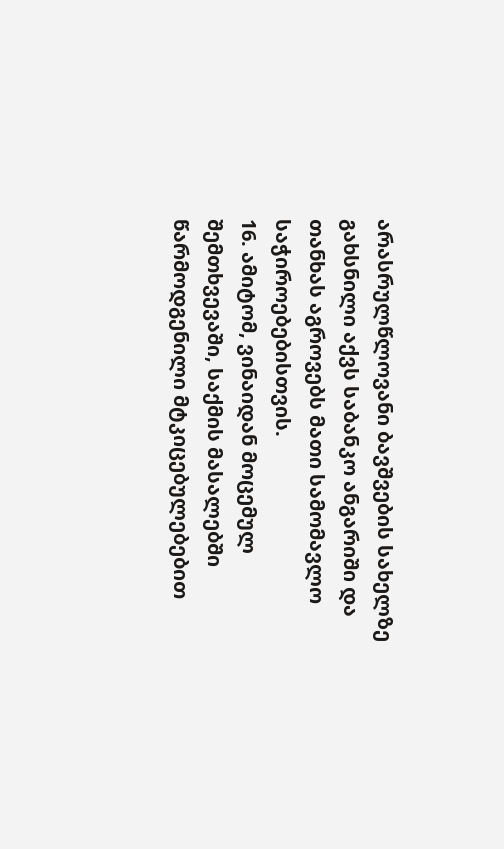არასრულწლოვანი ბავშვების სახელზე გახსნილი აქვს საბანკო ანგარიში და თანხას აგროვებს მათი სამომავლო საჭიროებებისთვის.
16. ამიტომ, ვინაიდან მოცემულ შემთხვევაში, საქმის მასალებში წარმოდგენილი მტკიცებულებებით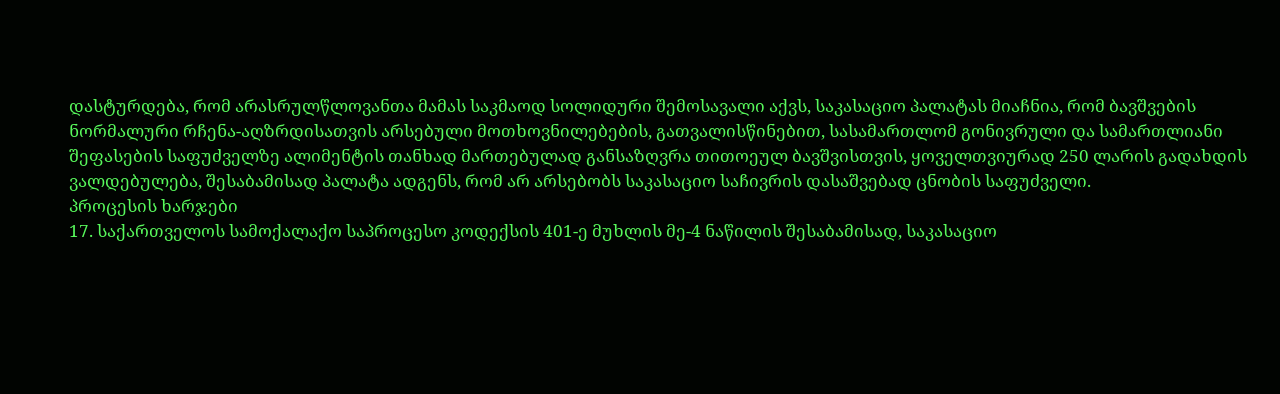დასტურდება, რომ არასრულწლოვანთა მამას საკმაოდ სოლიდური შემოსავალი აქვს, საკასაციო პალატას მიაჩნია, რომ ბავშვების ნორმალური რჩენა-აღზრდისათვის არსებული მოთხოვნილებების, გათვალისწინებით, სასამართლომ გონივრული და სამართლიანი შეფასების საფუძველზე ალიმენტის თანხად მართებულად განსაზღვრა თითოეულ ბავშვისთვის, ყოველთვიურად 250 ლარის გადახდის ვალდებულება, შესაბამისად პალატა ადგენს, რომ არ არსებობს საკასაციო საჩივრის დასაშვებად ცნობის საფუძველი.
პროცესის ხარჯები
17. საქართველოს სამოქალაქო საპროცესო კოდექსის 401-ე მუხლის მე-4 ნაწილის შესაბამისად, საკასაციო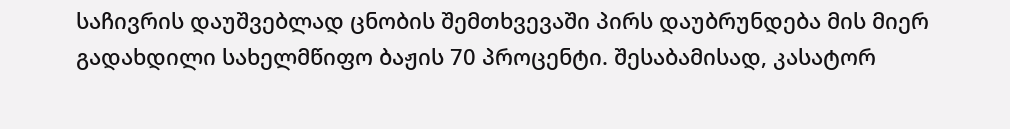საჩივრის დაუშვებლად ცნობის შემთხვევაში პირს დაუბრუნდება მის მიერ გადახდილი სახელმწიფო ბაჟის 70 პროცენტი. შესაბამისად, კასატორ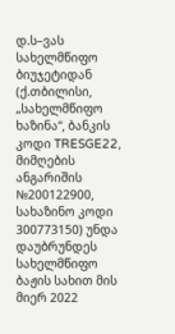დ.ს–ვას სახელმწიფო ბიუჯეტიდან (ქ.თბილისი, „სახელმწიფო ხაზინა“, ბანკის კოდი TRESGE22, მიმღების ანგარიშის №200122900, სახაზინო კოდი 300773150) უნდა დაუბრუნდეს სახელმწიფო ბაჟის სახით მის მიერ 2022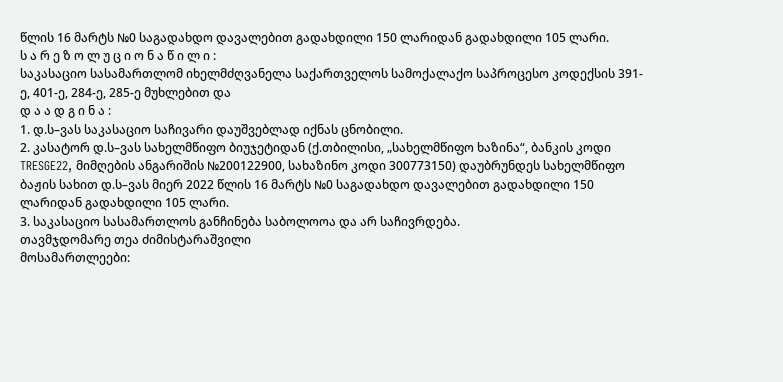წლის 16 მარტს №0 საგადახდო დავალებით გადახდილი 150 ლარიდან გადახდილი 105 ლარი.
ს ა რ ე ზ ო ლ უ ც ი ო ნ ა წ ი ლ ი :
საკასაციო სასამართლომ იხელმძღვანელა საქართველოს სამოქალაქო საპროცესო კოდექსის 391-ე, 401-ე, 284-ე, 285-ე მუხლებით და
დ ა ა დ გ ი ნ ა :
1. დ.ს–ვას საკასაციო საჩივარი დაუშვებლად იქნას ცნობილი.
2. კასატორ დ.ს–ვას სახელმწიფო ბიუჯეტიდან (ქ.თბილისი, „სახელმწიფო ხაზინა“, ბანკის კოდი TRESGE22, მიმღების ანგარიშის №200122900, სახაზინო კოდი 300773150) დაუბრუნდეს სახელმწიფო ბაჟის სახით დ.ს–ვას მიერ 2022 წლის 16 მარტს №0 საგადახდო დავალებით გადახდილი 150 ლარიდან გადახდილი 105 ლარი.
3. საკასაციო სასამართლოს განჩინება საბოლოოა და არ საჩივრდება.
თავმჯდომარე თეა ძიმისტარაშვილი
მოსამართლეები: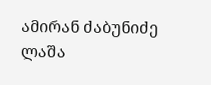ამირან ძაბუნიძე
ლაშა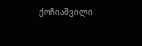ქოჩიაშვილი